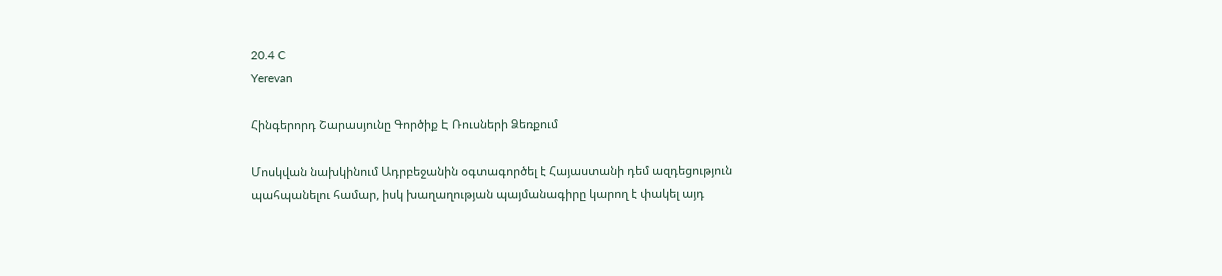20.4 C
Yerevan

Հինգերորդ Շարասյունը Գործիք Է Ռուսների Ձեռքում

Մոսկվան նախկինում Ադրբեջանին օգտագործել է Հայաստանի դեմ ազդեցություն պահպանելու համար, իսկ խաղաղության պայմանագիրը կարող է փակել այդ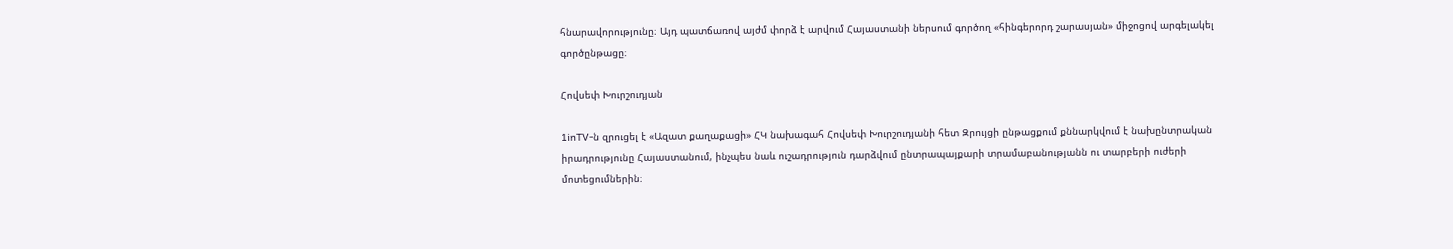հնարավորությունը։ Այդ պատճառով այժմ փորձ է արվում Հայաստանի ներսում գործող «հինգերորդ շարասյան» միջոցով արգելակել գործընթացը։

Հովսեփ Խուրշուդյան

1inTV‑ն զրուցել է «Ազատ քաղաքացի» ՀԿ նախագահ Հովսեփ Խուրշուդյանի հետ Զրույցի ընթացքում քննարկվում է նախընտրական իրադրությունը Հայաստանում, ինչպես նաև ուշադրություն դարձվում ընտրապայքարի տրամաբանությանն ու տարբերի ուժերի մոտեցումներին։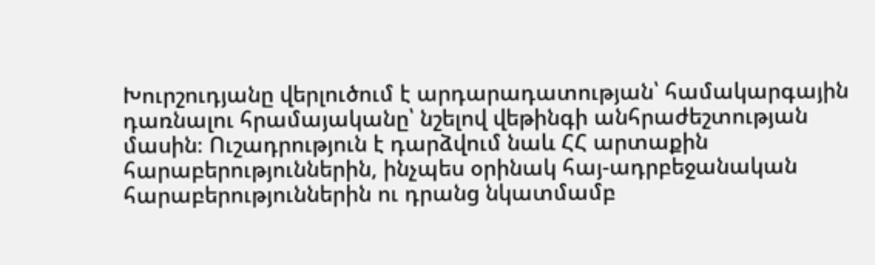Խուրշուդյանը վերլուծում է արդարադատության՝ համակարգային դառնալու հրամայականը՝ նշելով վեթինգի անհրաժեշտության մասին։ Ուշադրություն է դարձվում նաև ՀՀ արտաքին հարաբերություններին, ինչպես օրինակ հայ-ադրբեջանական հարաբերություններին ու դրանց նկատմամբ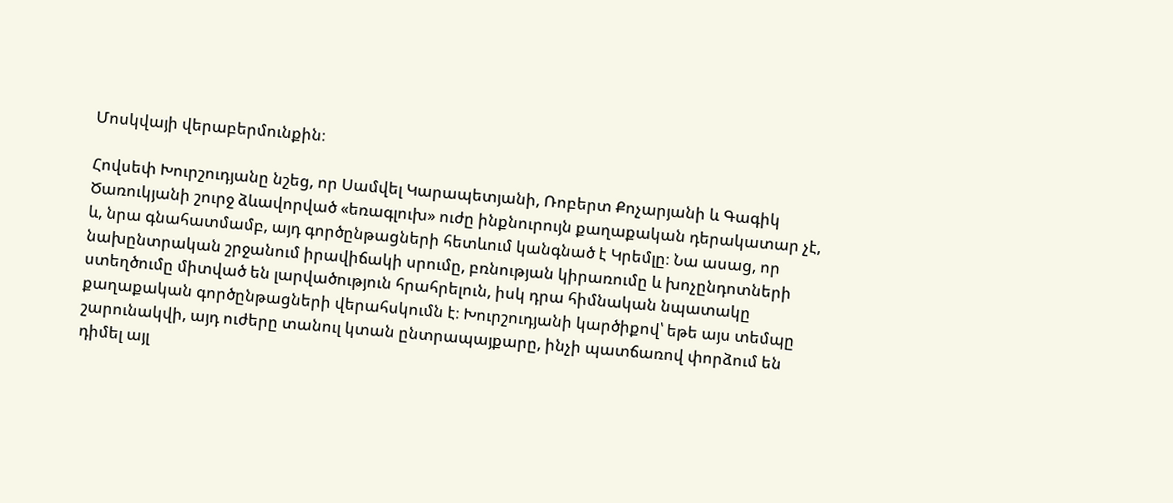Մոսկվայի վերաբերմունքին։

Հովսեփ Խուրշուդյանը նշեց, որ Սամվել Կարապետյանի, Ռոբերտ Քոչարյանի և Գագիկ Ծառուկյանի շուրջ ձևավորված «եռագլուխ» ուժը ինքնուրույն քաղաքական դերակատար չէ, և, նրա գնահատմամբ, այդ գործընթացների հետևում կանգնած է Կրեմլը։ Նա ասաց, որ նախընտրական շրջանում իրավիճակի սրումը, բռնության կիրառումը և խոչընդոտների ստեղծումը միտված են լարվածություն հրահրելուն, իսկ դրա հիմնական նպատակը քաղաքական գործընթացների վերահսկումն է։ Խուրշուդյանի կարծիքով՝ եթե այս տեմպը շարունակվի, այդ ուժերը տանուլ կտան ընտրապայքարը, ինչի պատճառով փորձում են դիմել այլ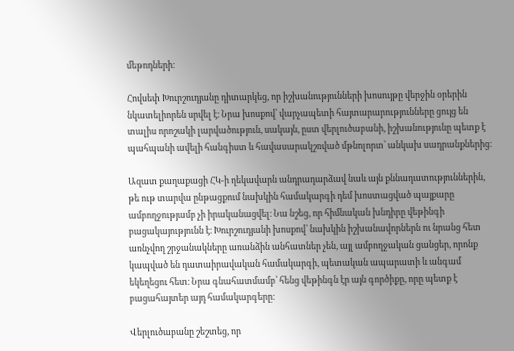մեթոդների։

Հովսեփ Խուրշուդյանը դիտարկեց, որ իշխանությունների խոսույթը վերջին օրերին նկատելիորեն սրվել է։ Նրա խոսքով՝ վարչապետի հայտարարությունները ցույց են տալիս որոշակի լարվածություն, սակայն, ըստ վերլուծաբանի, իշխանությունը պետք է պահպանի ավելի հանգիստ և հավասարակշռված մթնոլորտ՝ անկախ սադրանքներից։

Ազատ քաղաքացի ՀԿ‑ի ղեկավարն անդրադարձավ նաև այն քննադատություններին, թե ութ տարվա ընթացքում նախկին համակարգի դեմ խոստացված պայքարը ամբողջությամբ չի իրականացվել։ Նա նշեց, որ հիմնական խնդիրը վեթինգի բացակայությունն է։ Խուրշուդյանի խոսքով՝ նախկին իշխանավորներն ու նրանց հետ առնչվող շրջանակները առանձին անհատներ չեն, այլ ամբողջական ցանցեր, որոնք կապված են դատաիրավական համակարգի, պետական ապարատի և անգամ եկեղեցու հետ։ Նրա գնահատմամբ՝ հենց վեթինգն էր այն գործիքը, որը պետք է բացահայտեր այդ համակարգերը։

Վերլուծաբանը շեշտեց, որ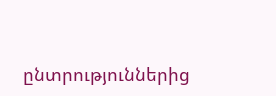ընտրություններից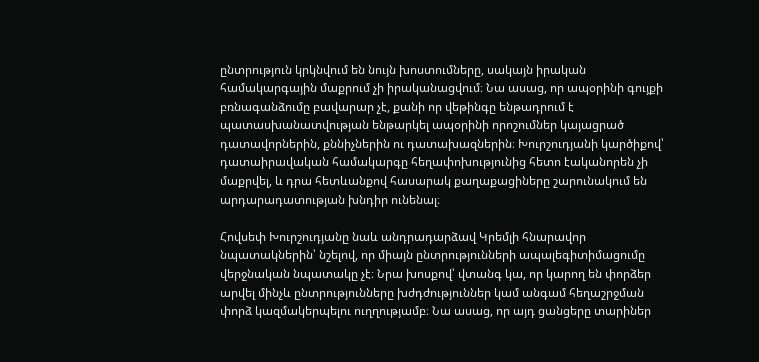ընտրություն կրկնվում են նույն խոստումները, սակայն իրական համակարգային մաքրում չի իրականացվում։ Նա ասաց, որ ապօրինի գույքի բռնագանձումը բավարար չէ, քանի որ վեթինգը ենթադրում է պատասխանատվության ենթարկել ապօրինի որոշումներ կայացրած դատավորներին, քննիչներին ու դատախազներին։ Խուրշուդյանի կարծիքով՝ դատաիրավական համակարգը հեղափոխությունից հետո էականորեն չի մաքրվել, և դրա հետևանքով հասարակ քաղաքացիները շարունակում են արդարադատության խնդիր ունենալ։

Հովսեփ Խուրշուդյանը նաև անդրադարձավ Կրեմլի հնարավոր նպատակներին՝ նշելով, որ միայն ընտրությունների ապալեգիտիմացումը վերջնական նպատակը չէ։ Նրա խոսքով՝ վտանգ կա, որ կարող են փորձեր արվել մինչև ընտրությունները խժդժություններ կամ անգամ հեղաշրջման փորձ կազմակերպելու ուղղությամբ։ Նա ասաց, որ այդ ցանցերը տարիներ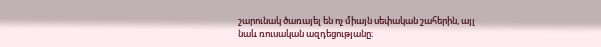շարունակ ծառայել են ոչ միայն սեփական շահերին, այլ նաև ռուսական ազդեցությանը։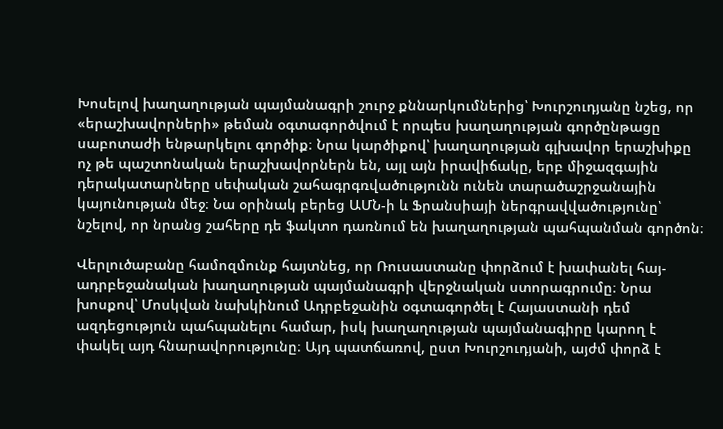Խոսելով խաղաղության պայմանագրի շուրջ քննարկումներից՝ Խուրշուդյանը նշեց, որ «երաշխավորների» թեման օգտագործվում է որպես խաղաղության գործընթացը սաբոտաժի ենթարկելու գործիք։ Նրա կարծիքով՝ խաղաղության գլխավոր երաշխիքը ոչ թե պաշտոնական երաշխավորներն են, այլ այն իրավիճակը, երբ միջազգային դերակատարները սեփական շահագրգռվածությունն ունեն տարածաշրջանային կայունության մեջ։ Նա օրինակ բերեց ԱՄՆ‑ի և Ֆրանսիայի ներգրավվածությունը՝ նշելով, որ նրանց շահերը դե ֆակտո դառնում են խաղաղության պահպանման գործոն։

Վերլուծաբանը համոզմունք հայտնեց, որ Ռուսաստանը փորձում է խափանել հայ-ադրբեջանական խաղաղության պայմանագրի վերջնական ստորագրումը։ Նրա խոսքով՝ Մոսկվան նախկինում Ադրբեջանին օգտագործել է Հայաստանի դեմ ազդեցություն պահպանելու համար, իսկ խաղաղության պայմանագիրը կարող է փակել այդ հնարավորությունը։ Այդ պատճառով, ըստ Խուրշուդյանի, այժմ փորձ է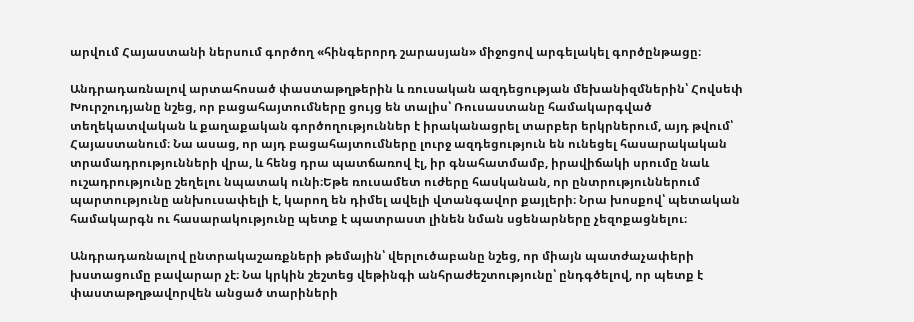արվում Հայաստանի ներսում գործող «հինգերորդ շարասյան» միջոցով արգելակել գործընթացը։

Անդրադառնալով արտահոսած փաստաթղթերին և ռուսական ազդեցության մեխանիզմներին՝ Հովսեփ Խուրշուդյանը նշեց, որ բացահայտումները ցույց են տալիս՝ Ռուսաստանը համակարգված տեղեկատվական և քաղաքական գործողություններ է իրականացրել տարբեր երկրներում, այդ թվում՝ Հայաստանում։ Նա ասաց, որ այդ բացահայտումները լուրջ ազդեցություն են ունեցել հասարակական տրամադրությունների վրա, և հենց դրա պատճառով էլ, իր գնահատմամբ, իրավիճակի սրումը նաև ուշադրությունը շեղելու նպատակ ունի։Եթե ռուսամետ ուժերը հասկանան, որ ընտրություններում պարտությունը անխուսափելի է, կարող են դիմել ավելի վտանգավոր քայլերի։ Նրա խոսքով՝ պետական համակարգն ու հասարակությունը պետք է պատրաստ լինեն նման սցենարները չեզոքացնելու։

Անդրադառնալով ընտրակաշառքների թեմային՝ վերլուծաբանը նշեց, որ միայն պատժաչափերի խստացումը բավարար չէ։ Նա կրկին շեշտեց վեթինգի անհրաժեշտությունը՝ ընդգծելով, որ պետք է փաստաթղթավորվեն անցած տարիների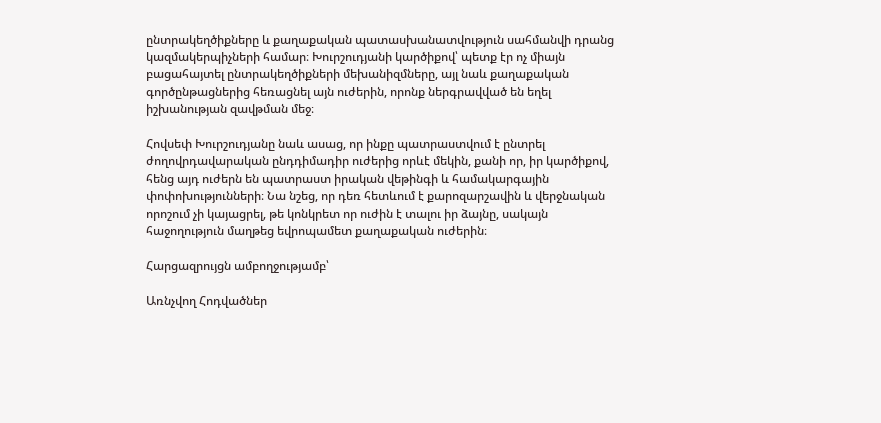ընտրակեղծիքները և քաղաքական պատասխանատվություն սահմանվի դրանց կազմակերպիչների համար։ Խուրշուդյանի կարծիքով՝ պետք էր ոչ միայն բացահայտել ընտրակեղծիքների մեխանիզմները, այլ նաև քաղաքական գործընթացներից հեռացնել այն ուժերին, որոնք ներգրավված են եղել իշխանության զավթման մեջ։

Հովսեփ Խուրշուդյանը նաև ասաց, որ ինքը պատրաստվում է ընտրել ժողովրդավարական ընդդիմադիր ուժերից որևէ մեկին, քանի որ, իր կարծիքով, հենց այդ ուժերն են պատրաստ իրական վեթինգի և համակարգային փոփոխությունների։ Նա նշեց, որ դեռ հետևում է քարոզարշավին և վերջնական որոշում չի կայացրել, թե կոնկրետ որ ուժին է տալու իր ձայնը, սակայն հաջողություն մաղթեց եվրոպամետ քաղաքական ուժերին։

Հարցազրույցն ամբողջությամբ՝

Առնչվող Հոդվածներ